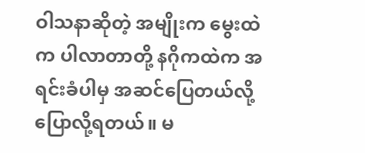ဝါသနာဆိုတဲ့ အမျိုးက မွေးထဲက ပါလာတာတို့ နဂိုကထဲက အရင်းခံပါမှ အဆင်ပြေတယ်လို့ပြောလို့ရတယ်။ မ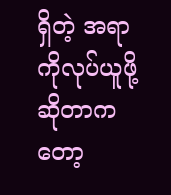ရှိတဲ့ အရာကိုလုပ်ယူဖို့ဆိုတာကတော့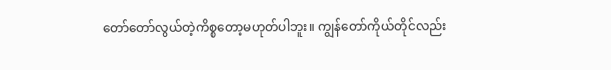တော်တော်လွယ်တဲ့ကိစ္စတော့မဟုတ်ပါဘူး။ ကျွန်တော်ကိုယ်တိုင်လည်း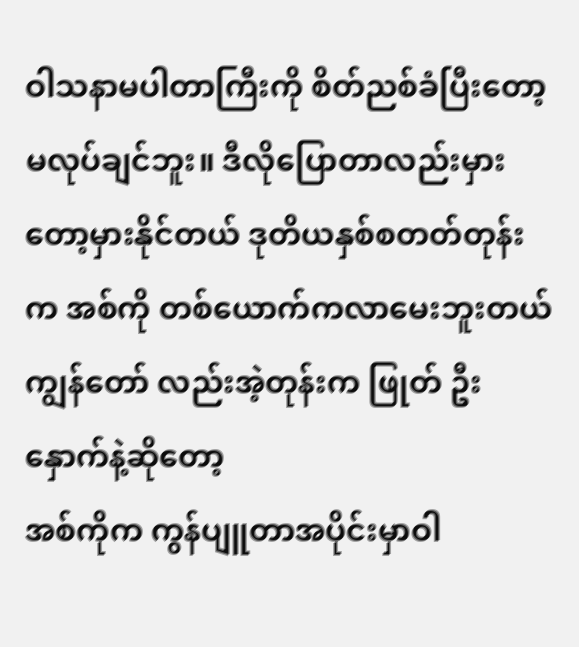ဝါသနာမပါတာကြီးကို စိတ်ညစ်ခံပြီးတော့ မလုပ်ချင်ဘူး။ ဒီလိုပြောတာလည်းမှားတော့မှားနိုင်တယ် ဒုတိယနှစ်စတတ်တုန်းက အစ်ကို တစ်ယောက်ကလာမေးဘူးတယ်
ကျွန်တော် လည်းအဲ့တုန်းက ဖြုတ် ဦးနှောက်နဲ့ဆိုတော့
အစ်ကိုက ကွန်ပျူတာအပိုင်းမှာဝါ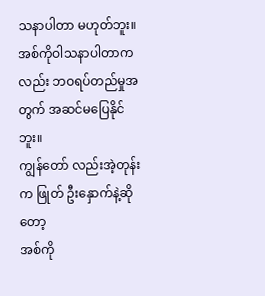သနာပါတာ မဟုတ်ဘူး။ အစ်ကိုဝါသနာပါတာကလည်း ဘဝရပ်တည်မှုအတွက် အဆင်မပြေနိုင်ဘူး။
ကျွန်တော် လည်းအဲ့တုန်းက ဖြုတ် ဦးနှောက်နဲ့ဆိုတော့
အစ်ကို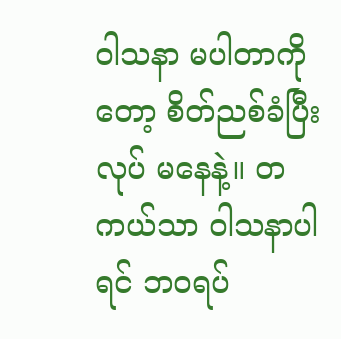ဝါသနာ မပါတာကိုတော့ စိတ်ညစ်ခံပြီးလုပ် မနေနဲ့။ တကယ်သာ ဝါသနာပါရင် ဘဝရပ်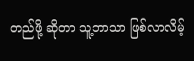တည်ဖို့ ဆိုတာ သူ့ဘာသာ ဖြစ်လာလိမ့်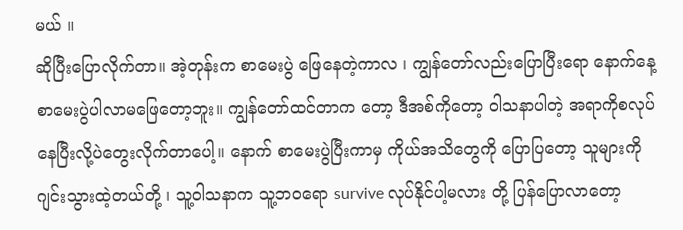မယ် ။
ဆိုပြီးပြောလိုက်တာ။ အဲ့တုန်းက စာမေးပွဲ ဖြေနေတဲ့ကာလ ၊ ကျွန်တော်လည်းပြောပြီးရော နောက်နေ့စာမေးပွဲပါလာမဖြေတော့ဘူး။ ကျွန်တော်ထင်တာက တော့ ဒီအစ်ကိုတော့ ဝါသနာပါတဲ့ အရာကိုစလုပ်နေပြီးလို့ပဲတွေးလိုက်တာပေါ့။ နောက် စာမေးပွဲပြီးကာမှ ကိုယ်အသိတွေကို ပြောပြတော့ သူများကိုဂျင်းသွားထဲ့တယ်တို့ ၊ သူ့ဝါသနာက သူ့ဘဝရော survive လုပ်နိုင်ပါ့မလား တို့ ပြန်ပြောလာတော့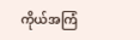ကိုယ်အကြံ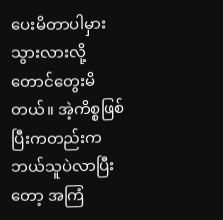ပေးမိတာပါမှားသွားလားလို့တောင်တွေးမိတယ်။ အဲ့ကိစ္စဖြစ်ပြီးကတည်းက ဘယ်သူပဲလာပြီးတော့ အကြံ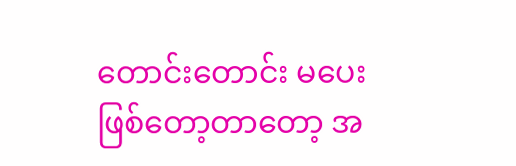တောင်းတောင်း မပေးဖြစ်တော့တာတော့ အ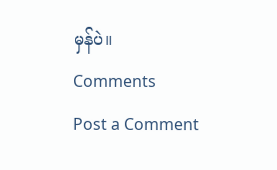မှန်ပဲ။
Comments
Post a Comment